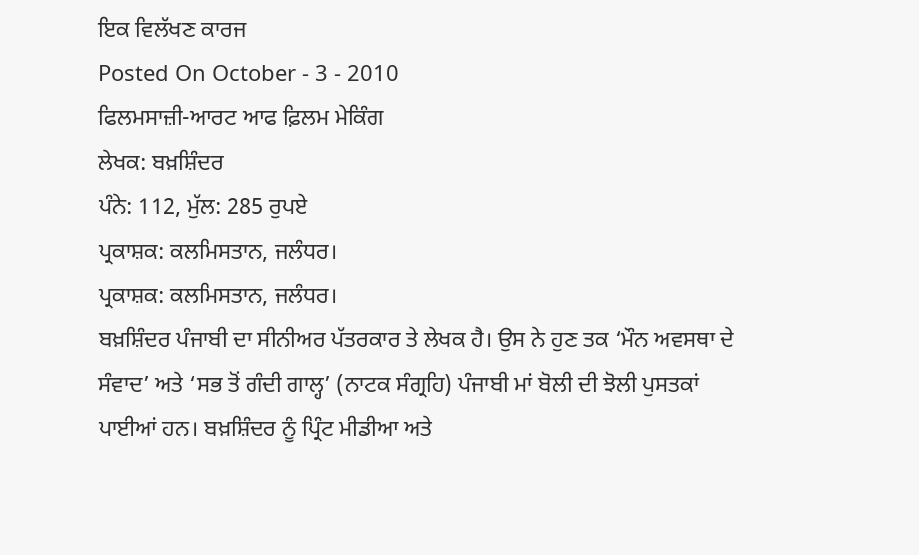ਇਕ ਵਿਲੱਖਣ ਕਾਰਜ
Posted On October - 3 - 2010
ਫਿਲਮਸਾਜ਼ੀ-ਆਰਟ ਆਫ ਫ਼ਿਲਮ ਮੇਕਿੰਗ
ਲੇਖਕ: ਬਖ਼ਸ਼ਿੰਦਰ
ਪੰਨੇ: 112, ਮੁੱਲ: 285 ਰੁਪਏ
ਪ੍ਰਕਾਸ਼ਕ: ਕਲਮਿਸਤਾਨ, ਜਲੰਧਰ।
ਪ੍ਰਕਾਸ਼ਕ: ਕਲਮਿਸਤਾਨ, ਜਲੰਧਰ।
ਬਖ਼ਸ਼ਿੰਦਰ ਪੰਜਾਬੀ ਦਾ ਸੀਨੀਅਰ ਪੱਤਰਕਾਰ ਤੇ ਲੇਖਕ ਹੈ। ਉਸ ਨੇ ਹੁਣ ਤਕ ‘ਮੌਨ ਅਵਸਥਾ ਦੇ ਸੰਵਾਦ’ ਅਤੇ ‘ਸਭ ਤੋਂ ਗੰਦੀ ਗਾਲ੍ਹ’ (ਨਾਟਕ ਸੰਗ੍ਰਹਿ) ਪੰਜਾਬੀ ਮਾਂ ਬੋਲੀ ਦੀ ਝੋਲੀ ਪੁਸਤਕਾਂ ਪਾਈਆਂ ਹਨ। ਬਖ਼ਸ਼ਿੰਦਰ ਨੂੰ ਪ੍ਰਿੰਟ ਮੀਡੀਆ ਅਤੇ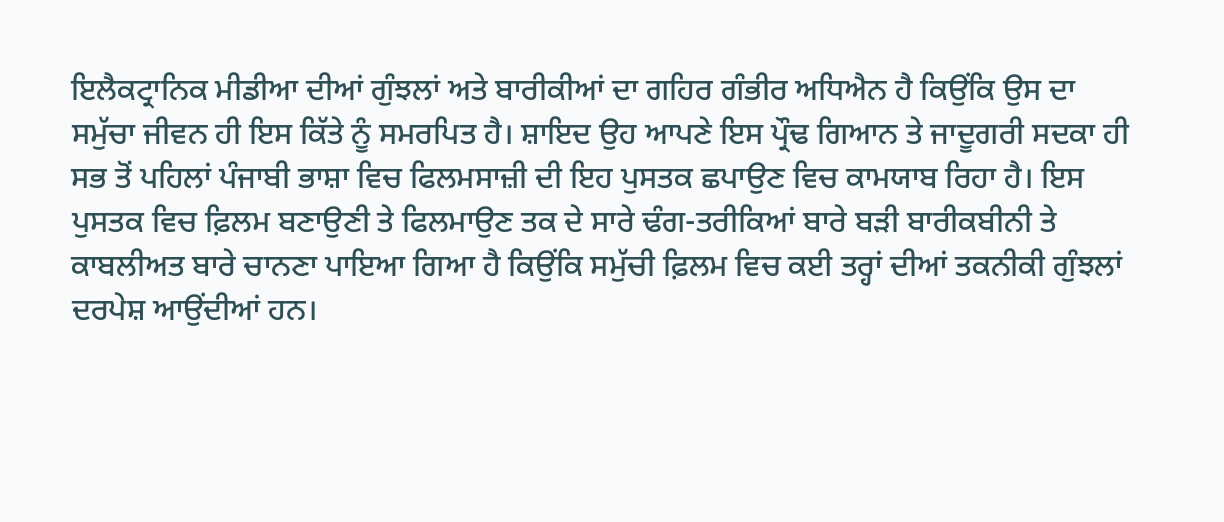ਇਲੈਕਟ੍ਰਾਨਿਕ ਮੀਡੀਆ ਦੀਆਂ ਗੁੰਝਲਾਂ ਅਤੇ ਬਾਰੀਕੀਆਂ ਦਾ ਗਹਿਰ ਗੰਭੀਰ ਅਧਿਐਨ ਹੈ ਕਿਉਂਕਿ ਉਸ ਦਾ ਸਮੁੱਚਾ ਜੀਵਨ ਹੀ ਇਸ ਕਿੱਤੇ ਨੂੰ ਸਮਰਪਿਤ ਹੈ। ਸ਼ਾਇਦ ਉਹ ਆਪਣੇ ਇਸ ਪ੍ਰੌਢ ਗਿਆਨ ਤੇ ਜਾਦੂਗਰੀ ਸਦਕਾ ਹੀ ਸਭ ਤੋਂ ਪਹਿਲਾਂ ਪੰਜਾਬੀ ਭਾਸ਼ਾ ਵਿਚ ਫਿਲਮਸਾਜ਼ੀ ਦੀ ਇਹ ਪੁਸਤਕ ਛਪਾਉਣ ਵਿਚ ਕਾਮਯਾਬ ਰਿਹਾ ਹੈ। ਇਸ ਪੁਸਤਕ ਵਿਚ ਫ਼ਿਲਮ ਬਣਾਉਣੀ ਤੇ ਫਿਲਮਾਉਣ ਤਕ ਦੇ ਸਾਰੇ ਢੰਗ-ਤਰੀਕਿਆਂ ਬਾਰੇ ਬੜੀ ਬਾਰੀਕਬੀਨੀ ਤੇ ਕਾਬਲੀਅਤ ਬਾਰੇ ਚਾਨਣਾ ਪਾਇਆ ਗਿਆ ਹੈ ਕਿਉਂਕਿ ਸਮੁੱਚੀ ਫ਼ਿਲਮ ਵਿਚ ਕਈ ਤਰ੍ਹਾਂ ਦੀਆਂ ਤਕਨੀਕੀ ਗੁੰਝਲਾਂ ਦਰਪੇਸ਼ ਆਉਂਦੀਆਂ ਹਨ।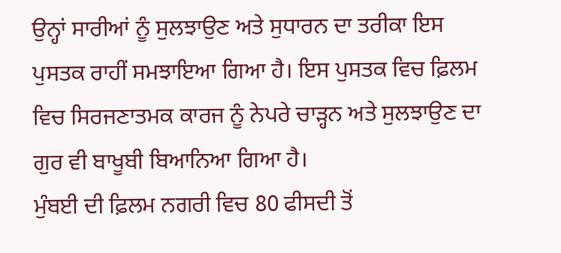ਉਨ੍ਹਾਂ ਸਾਰੀਆਂ ਨੂੰ ਸੁਲਝਾਉਣ ਅਤੇ ਸੁਧਾਰਨ ਦਾ ਤਰੀਕਾ ਇਸ ਪੁਸਤਕ ਰਾਹੀਂ ਸਮਝਾਇਆ ਗਿਆ ਹੈ। ਇਸ ਪੁਸਤਕ ਵਿਚ ਫ਼ਿਲਮ ਵਿਚ ਸਿਰਜਣਾਤਮਕ ਕਾਰਜ ਨੂੰ ਨੇਪਰੇ ਚਾੜ੍ਹਨ ਅਤੇ ਸੁਲਝਾਉਣ ਦਾ ਗੁਰ ਵੀ ਬਾਖੂਬੀ ਬਿਆਨਿਆ ਗਿਆ ਹੈ।
ਮੁੰਬਈ ਦੀ ਫ਼ਿਲਮ ਨਗਰੀ ਵਿਚ 80 ਫੀਸਦੀ ਤੋਂ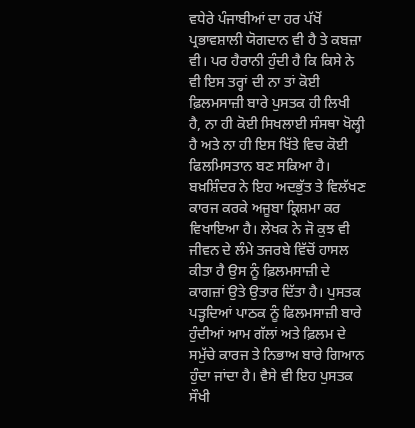ਵਧੇਰੇ ਪੰਜਾਬੀਆਂ ਦਾ ਹਰ ਪੱਖੋਂ ਪ੍ਰਭਾਵਸ਼ਾਲੀ ਯੋਗਦਾਨ ਵੀ ਹੈ ਤੇ ਕਬਜ਼ਾ ਵੀ। ਪਰ ਹੈਰਾਨੀ ਹੁੰਦੀ ਹੈ ਕਿ ਕਿਸੇ ਨੇ ਵੀ ਇਸ ਤਰ੍ਹਾਂ ਦੀ ਨਾ ਤਾਂ ਕੋਈ ਫ਼ਿਲਮਸਾਜ਼ੀ ਬਾਰੇ ਪੁਸਤਕ ਹੀ ਲਿਖੀ ਹੈ, ਨਾ ਹੀ ਕੋਈ ਸਿਖਲਾਈ ਸੰਸਥਾ ਖੋਲ੍ਹੀ ਹੈ ਅਤੇ ਨਾ ਹੀ ਇਸ ਖਿੱਤੇ ਵਿਚ ਕੋਈ ਫਿਲਮਿਸਤਾਨ ਬਣ ਸਕਿਆ ਹੈ। ਬਖ਼ਸ਼ਿੰਦਰ ਨੇ ਇਹ ਅਦਭੁੱਤ ਤੇ ਵਿਲੱਖਣ ਕਾਰਜ ਕਰਕੇ ਅਜੂਬਾ ਕ੍ਰਿਸ਼ਮਾ ਕਰ ਵਿਖਾਇਆ ਹੈ। ਲੇਖਕ ਨੇ ਜੋ ਕੁਝ ਵੀ ਜੀਵਨ ਦੇ ਲੰਮੇ ਤਜਰਬੇ ਵਿੱਚੋਂ ਹਾਸਲ ਕੀਤਾ ਹੈ ਉਸ ਨੂੰ ਫ਼ਿਲਮਸਾਜ਼ੀ ਦੇ ਕਾਗਜ਼ਾਂ ਉਤੇ ਉਤਾਰ ਦਿੱਤਾ ਹੈ। ਪੁਸਤਕ ਪੜ੍ਹਦਿਆਂ ਪਾਠਕ ਨੂੰ ਫਿਲਮਸਾਜ਼ੀ ਬਾਰੇ ਹੁੰਦੀਆਂ ਆਮ ਗੱਲਾਂ ਅਤੇ ਫ਼ਿਲਮ ਦੇ ਸਮੁੱਚੇ ਕਾਰਜ ਤੇ ਨਿਭਾਅ ਬਾਰੇ ਗਿਆਨ ਹੁੰਦਾ ਜਾਂਦਾ ਹੈ। ਵੈਸੇ ਵੀ ਇਹ ਪੁਸਤਕ ਸੌਖੀ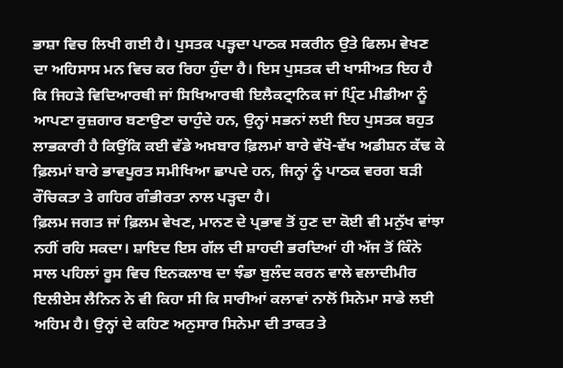ਭਾਸ਼ਾ ਵਿਚ ਲਿਖੀ ਗਈ ਹੈ। ਪੁਸਤਕ ਪੜ੍ਹਦਾ ਪਾਠਕ ਸਕਰੀਨ ਉਤੇ ਫਿਲਮ ਵੇਖਣ ਦਾ ਅਹਿਸਾਸ ਮਨ ਵਿਚ ਕਰ ਰਿਹਾ ਹੁੰਦਾ ਹੈ। ਇਸ ਪੁਸਤਕ ਦੀ ਖਾਸੀਅਤ ਇਹ ਹੈ ਕਿ ਜਿਹੜੇ ਵਿਦਿਆਰਥੀ ਜਾਂ ਸਿਖਿਆਰਥੀ ਇਲੈਕਟ੍ਰਾਨਿਕ ਜਾਂ ਪ੍ਰਿੰਟ ਮੀਡੀਆ ਨੂੰ ਆਪਣਾ ਰੁਜ਼ਗਾਰ ਬਣਾਉਣਾ ਚਾਹੁੰਦੇ ਹਨ, ਉਨ੍ਹਾਂ ਸਭਨਾਂ ਲਈ ਇਹ ਪੁਸਤਕ ਬਹੁਤ ਲਾਭਕਾਰੀ ਹੈ ਕਿਉਂਕਿ ਕਈ ਵੱਡੇ ਅਖ਼ਬਾਰ ਫ਼ਿਲਮਾਂ ਬਾਰੇ ਵੱਖੋ-ਵੱਖ ਅਡੀਸ਼ਨ ਕੱਢ ਕੇ ਫ਼ਿਲਮਾਂ ਬਾਰੇ ਭਾਵਪੂਰਤ ਸਮੀਖਿਆ ਛਾਪਦੇ ਹਨ, ਜਿਨ੍ਹਾਂ ਨੂੰ ਪਾਠਕ ਵਰਗ ਬੜੀ ਰੌਚਿਕਤਾ ਤੇ ਗਹਿਰ ਗੰਭੀਰਤਾ ਨਾਲ ਪੜ੍ਹਦਾ ਹੈ।
ਫ਼ਿਲਮ ਜਗਤ ਜਾਂ ਫ਼ਿਲਮ ਵੇਖਣ, ਮਾਨਣ ਦੇ ਪ੍ਰਭਾਵ ਤੋਂ ਹੁਣ ਦਾ ਕੋਈ ਵੀ ਮਨੁੱਖ ਵਾਂਝਾ ਨਹੀਂ ਰਹਿ ਸਕਦਾ। ਸ਼ਾਇਦ ਇਸ ਗੱਲ ਦੀ ਸ਼ਾਹਦੀ ਭਰਦਿਆਂ ਹੀ ਅੱਜ ਤੋਂ ਕਿੰਨੇ ਸਾਲ ਪਹਿਲਾਂ ਰੂਸ ਵਿਚ ਇਨਕਲਾਬ ਦਾ ਝੰਡਾ ਬੁਲੰਦ ਕਰਨ ਵਾਲੇ ਵਲਾਦੀਮੀਰ ਇਲੀਏਸ ਲੈਨਿਨ ਨੇ ਵੀ ਕਿਹਾ ਸੀ ਕਿ ਸਾਰੀਆਂ ਕਲਾਵਾਂ ਨਾਲੋਂ ਸਿਨੇਮਾ ਸਾਡੇ ਲਈ ਅਹਿਮ ਹੈ। ਉਨ੍ਹਾਂ ਦੇ ਕਹਿਣ ਅਨੁਸਾਰ ਸਿਨੇਮਾ ਦੀ ਤਾਕਤ ਤੇ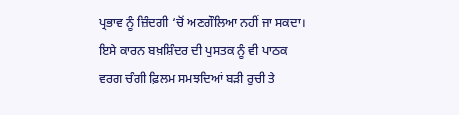ਪ੍ਰਭਾਵ ਨੂੰ ਜ਼ਿੰਦਗੀ ‘ਚੋਂ ਅਣਗੌਲਿਆ ਨਹੀਂ ਜਾ ਸਕਦਾ। ਇਸੇ ਕਾਰਨ ਬਖ਼ਸ਼ਿੰਦਰ ਦੀ ਪੁਸਤਕ ਨੂੰ ਵੀ ਪਾਠਕ ਵਰਗ ਚੰਗੀ ਫ਼ਿਲਮ ਸਮਝਦਿਆਂ ਬੜੀ ਰੁਚੀ ਤੇ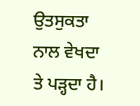ਉਤਸੁਕਤਾ ਨਾਲ ਵੇਖਦਾ ਤੇ ਪੜ੍ਹਦਾ ਹੈ।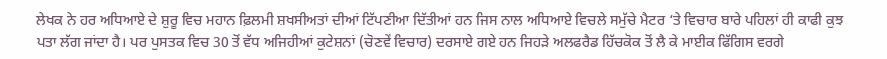ਲੇਖਕ ਨੇ ਹਰ ਅਧਿਆਏ ਦੇ ਸ਼ੁਰੂ ਵਿਚ ਮਹਾਨ ਫ਼ਿਲਮੀ ਸ਼ਖਸੀਅਤਾਂ ਦੀਆਂ ਟਿੱਪਣੀਆ ਦਿੱਤੀਆਂ ਹਨ ਜਿਸ ਨਾਲ ਅਧਿਆਏ ਵਿਚਲੇ ਸਮੁੱਚੇ ਮੈਟਰ ‘ਤੇ ਵਿਚਾਰ ਬਾਰੇ ਪਹਿਲਾਂ ਹੀ ਕਾਫੀ ਕੁਝ ਪਤਾ ਲੱਗ ਜਾਂਦਾ ਹੈ। ਪਰ ਪੁਸਤਕ ਵਿਚ 30 ਤੋਂ ਵੱਧ ਅਜਿਹੀਆਂ ਕੁਟੇਸ਼ਨਾਂ (ਚੋਣਵੇਂ ਵਿਚਾਰ) ਦਰਸਾਏ ਗਏ ਹਨ ਜਿਹੜੇ ਅਲਫਰੈਡ ਹਿੱਚਕੋਕ ਤੋਂ ਲੈ ਕੇ ਮਾਈਕ ਫਿੱਗਿਸ ਵਰਗੇ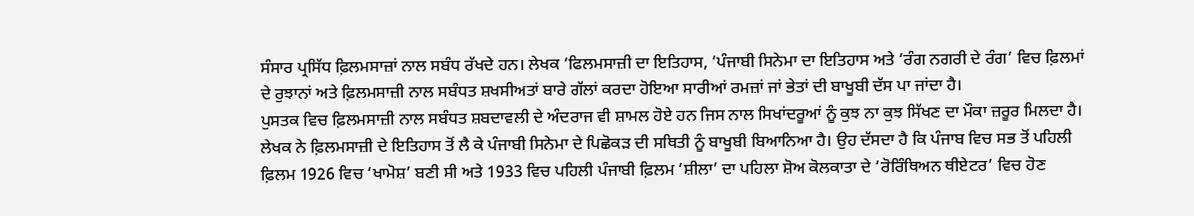ਸੰਸਾਰ ਪ੍ਰਸਿੱਧ ਫ਼ਿਲਮਸਾਜ਼ਾਂ ਨਾਲ ਸਬੰਧ ਰੱਖਦੇ ਹਨ। ਲੇਖਕ ‘ਫਿਲਮਸਾਜ਼ੀ ਦਾ ਇਤਿਹਾਸ, ‘ਪੰਜਾਬੀ ਸਿਨੇਮਾ ਦਾ ਇਤਿਹਾਸ ਅਤੇ ‘ਰੰਗ ਨਗਰੀ ਦੇ ਰੰਗ’ ਵਿਚ ਫ਼ਿਲਮਾਂ ਦੇ ਰੁਝਾਨਾਂ ਅਤੇ ਫ਼ਿਲਮਸਾਜ਼ੀ ਨਾਲ ਸਬੰਧਤ ਸ਼ਖਸੀਅਤਾਂ ਬਾਰੇ ਗੱਲਾਂ ਕਰਦਾ ਹੋਇਆ ਸਾਰੀਆਂ ਰਮਜ਼ਾਂ ਜਾਂ ਭੇਤਾਂ ਦੀ ਬਾਖੂਬੀ ਦੱਸ ਪਾ ਜਾਂਦਾ ਹੈ।
ਪੁਸਤਕ ਵਿਚ ਫ਼ਿਲਮਸਾਜ਼ੀ ਨਾਲ ਸਬੰਧਤ ਸ਼ਬਦਾਵਲੀ ਦੇ ਅੰਦਰਾਜ ਵੀ ਸ਼ਾਮਲ ਹੋਏ ਹਨ ਜਿਸ ਨਾਲ ਸਿਖਾਂਦਰੂਆਂ ਨੂੰ ਕੁਝ ਨਾ ਕੁਝ ਸਿੱਖਣ ਦਾ ਮੌਕਾ ਜ਼ਰੂਰ ਮਿਲਦਾ ਹੈ। ਲੇਖਕ ਨੇ ਫ਼ਿਲਮਸਾਜ਼ੀ ਦੇ ਇਤਿਹਾਸ ਤੋਂ ਲੈ ਕੇ ਪੰਜਾਬੀ ਸਿਨੇਮਾ ਦੇ ਪਿਛੋਕੜ ਦੀ ਸਥਿਤੀ ਨੂੰ ਬਾਖੂਬੀ ਬਿਆਨਿਆ ਹੈ। ਉਹ ਦੱਸਦਾ ਹੈ ਕਿ ਪੰਜਾਬ ਵਿਚ ਸਭ ਤੋਂ ਪਹਿਲੀ ਫ਼ਿਲਮ 1926 ਵਿਚ ‘ਖਾਮੋਸ਼’ ਬਣੀ ਸੀ ਅਤੇ 1933 ਵਿਚ ਪਹਿਲੀ ਪੰਜਾਬੀ ਫ਼ਿਲਮ ‘ਸ਼ੀਲਾ’ ਦਾ ਪਹਿਲਾ ਸ਼ੋਅ ਕੋਲਕਾਤਾ ਦੇ ‘ਰੋਰਿੰਥਿਅਨ ਥੀਏਟਰ’ ਵਿਚ ਹੋਣ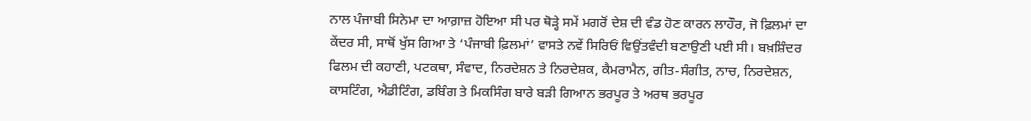ਨਾਲ ਪੰਜਾਬੀ ਸਿਨੇਮਾ ਦਾ ਆਗ਼ਾਜ਼ ਹੋਇਆ ਸੀ ਪਰ ਥੋੜ੍ਹੇ ਸਮੇਂ ਮਗਰੋਂ ਦੇਸ਼ ਦੀ ਵੰਡ ਹੋਣ ਕਾਰਨ ਲਾਹੌਰ, ਜੋ ਫ਼ਿਲਮਾਂ ਦਾ ਕੇਂਦਰ ਸੀ, ਸਾਥੋਂ ਖੁੱਸ ਗਿਆ ਤੇ ‘ਪੰਜਾਬੀ ਫ਼ਿਲਮਾਂ’ ਵਾਸਤੇ ਨਵੇਂ ਸਿਰਿਓਂ ਵਿਉਂਤਵੰਦੀ ਬਣਾਉਣੀ ਪਈ ਸੀ। ਬਖ਼ਸ਼ਿੰਦਰ ਫਿਲਮ ਦੀ ਕਹਾਣੀ, ਪਟਕਥਾ, ਸੰਵਾਦ, ਨਿਰਦੇਸ਼ਨ ਤੇ ਨਿਰਦੇਸ਼ਕ, ਕੈਮਰਾਮੈਨ, ਗੀਤ-ਸੰਗੀਤ, ਨਾਚ, ਨਿਰਦੇਸ਼ਨ, ਕਾਸਟਿੰਗ, ਐਡੀਟਿੰਗ, ਡਬਿੰਗ ਤੇ ਮਿਕਸਿੰਗ ਬਾਰੇ ਬੜੀ ਗਿਆਨ ਭਰਪੂਰ ਤੇ ਅਰਥ ਭਰਪੂਰ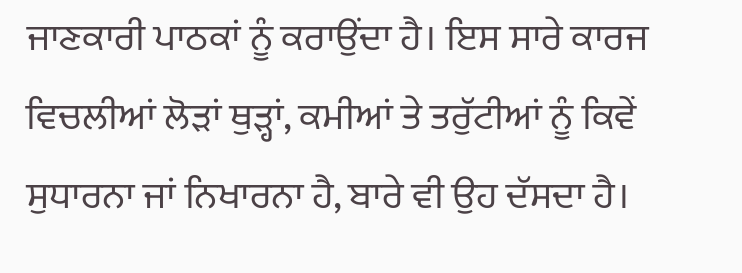ਜਾਣਕਾਰੀ ਪਾਠਕਾਂ ਨੂੰ ਕਰਾਉਂਦਾ ਹੈ। ਇਸ ਸਾਰੇ ਕਾਰਜ ਵਿਚਲੀਆਂ ਲੋੜਾਂ ਥੁੜ੍ਹਾਂ, ਕਮੀਆਂ ਤੇ ਤਰੁੱਟੀਆਂ ਨੂੰ ਕਿਵੇਂ ਸੁਧਾਰਨਾ ਜਾਂ ਨਿਖਾਰਨਾ ਹੈ, ਬਾਰੇ ਵੀ ਉਹ ਦੱਸਦਾ ਹੈ।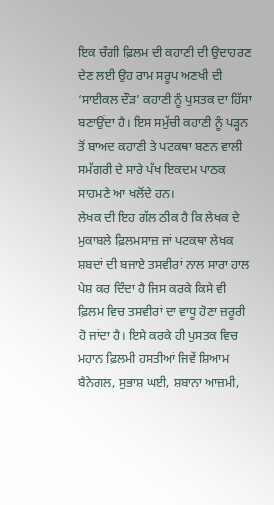ਇਕ ਚੰਗੀ ਫ਼ਿਲਮ ਦੀ ਕਹਾਣੀ ਦੀ ਉਦਾਹਰਣ ਦੇਣ ਲਈ ਉਹ ਰਾਮ ਸਰੂਪ ਅਣਖੀ ਦੀ ‘ਸਾਈਕਲ ਦੌੜ’ ਕਹਾਣੀ ਨੂੰ ਪੁਸਤਕ ਦਾ ਹਿੱਸਾ ਬਣਾਉਂਦਾ ਹੈ। ਇਸ ਸਮੁੱਚੀ ਕਹਾਣੀ ਨੂੰ ਪੜ੍ਹਨ ਤੋਂ ਬਾਅਦ ਕਹਾਣੀ ਤੇ ਪਟਕਥਾ ਬਣਨ ਵਾਲੀ ਸਮੱਗਰੀ ਦੇ ਸਾਰੇ ਪੱਖ ਇਕਦਮ ਪਾਠਕ ਸਾਹਮਣੇ ਆ ਖਲੋਂਦੇ ਹਨ।
ਲੇਖਕ ਦੀ ਇਹ ਗੱਲ ਠੀਕ ਹੈ ਕਿ ਲੇਖਕ ਦੇ ਮੁਕਾਬਲੇ ਫ਼ਿਲਮਸਾਜ਼ ਜਾਂ ਪਟਕਥਾ ਲੇਖਕ ਸ਼ਬਦਾਂ ਦੀ ਬਜਾਏ ਤਸਵੀਰਾਂ ਨਾਲ ਸਾਰਾ ਹਾਲ ਪੇਸ਼ ਕਰ ਦਿੰਦਾ ਹੈ ਜਿਸ ਕਰਕੇ ਕਿਸੇ ਵੀ ਫ਼ਿਲਮ ਵਿਚ ਤਸਵੀਰਾਂ ਦਾ ਵਾਧੂ ਹੋਣਾ ਜ਼ਰੂਰੀ ਹੋ ਜਾਂਦਾ ਹੈ। ਇਸੇ ਕਰਕੇ ਹੀ ਪੁਸਤਕ ਵਿਚ ਮਹਾਨ ਫ਼ਿਲਮੀ ਹਸਤੀਆਂ ਜਿਵੇਂ ਸ਼ਿਆਮ ਬੈਨੇਗਲ, ਸੁਭਾਸ਼ ਘਈ, ਸ਼ਬਾਨਾ ਆਜ਼ਮੀ,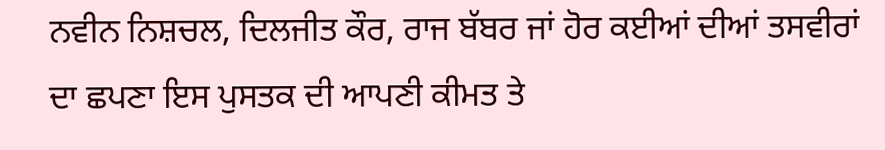ਨਵੀਨ ਨਿਸ਼ਚਲ, ਦਿਲਜੀਤ ਕੌਰ, ਰਾਜ ਬੱਬਰ ਜਾਂ ਹੋਰ ਕਈਆਂ ਦੀਆਂ ਤਸਵੀਰਾਂ ਦਾ ਛਪਣਾ ਇਸ ਪੁਸਤਕ ਦੀ ਆਪਣੀ ਕੀਮਤ ਤੇ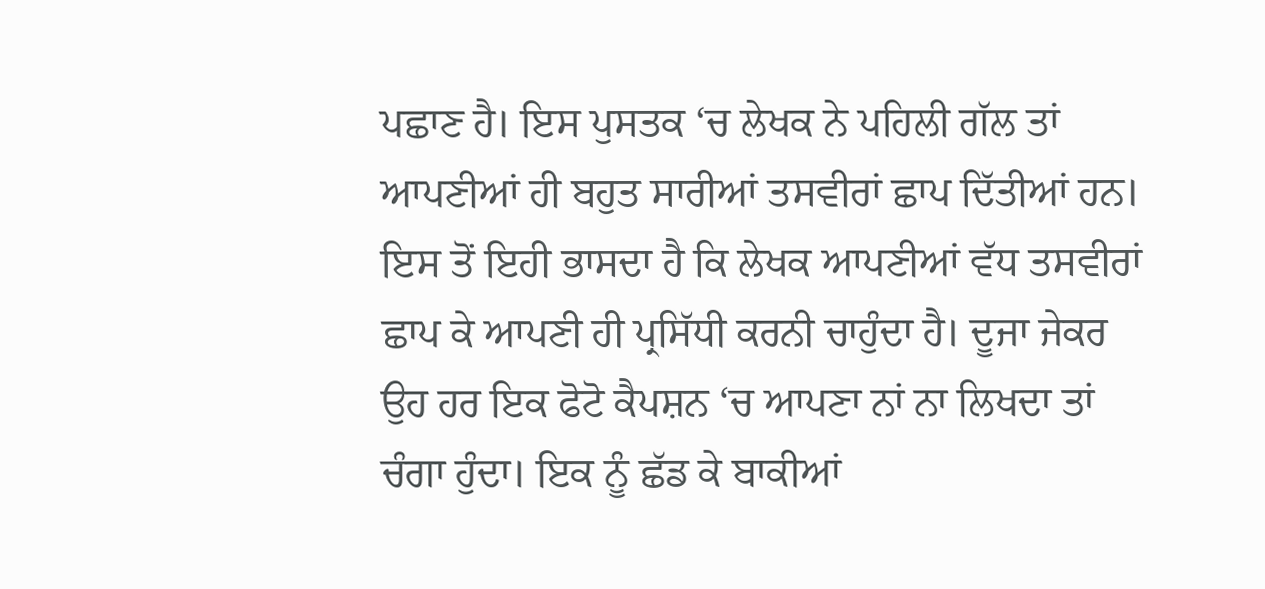ਪਛਾਣ ਹੈ। ਇਸ ਪੁਸਤਕ ‘ਚ ਲੇਖਕ ਨੇ ਪਹਿਲੀ ਗੱਲ ਤਾਂ ਆਪਣੀਆਂ ਹੀ ਬਹੁਤ ਸਾਰੀਆਂ ਤਸਵੀਰਾਂ ਛਾਪ ਦਿੱਤੀਆਂ ਹਨ। ਇਸ ਤੋਂ ਇਹੀ ਭਾਸਦਾ ਹੈ ਕਿ ਲੇਖਕ ਆਪਣੀਆਂ ਵੱਧ ਤਸਵੀਰਾਂ ਛਾਪ ਕੇ ਆਪਣੀ ਹੀ ਪ੍ਰਸਿੱਧੀ ਕਰਨੀ ਚਾਹੁੰਦਾ ਹੈ। ਦੂਜਾ ਜੇਕਰ ਉਹ ਹਰ ਇਕ ਫੋਟੋ ਕੈਪਸ਼ਨ ‘ਚ ਆਪਣਾ ਨਾਂ ਨਾ ਲਿਖਦਾ ਤਾਂ ਚੰਗਾ ਹੁੰਦਾ। ਇਕ ਨੂੰ ਛੱਡ ਕੇ ਬਾਕੀਆਂ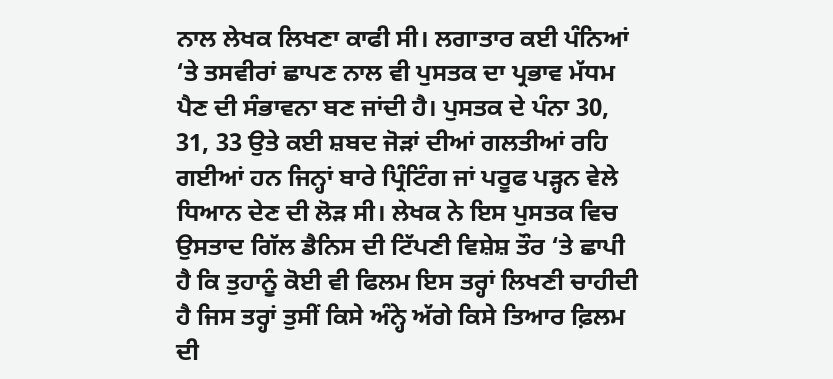ਨਾਲ ਲੇਖਕ ਲਿਖਣਾ ਕਾਫੀ ਸੀ। ਲਗਾਤਾਰ ਕਈ ਪੰਨਿਆਂ ‘ਤੇ ਤਸਵੀਰਾਂ ਛਾਪਣ ਨਾਲ ਵੀ ਪੁਸਤਕ ਦਾ ਪ੍ਰਭਾਵ ਮੱਧਮ ਪੈਣ ਦੀ ਸੰਭਾਵਨਾ ਬਣ ਜਾਂਦੀ ਹੈ। ਪੁਸਤਕ ਦੇ ਪੰਨਾ 30, 31, 33 ਉਤੇ ਕਈ ਸ਼ਬਦ ਜੋੜਾਂ ਦੀਆਂ ਗਲਤੀਆਂ ਰਹਿ ਗਈਆਂ ਹਨ ਜਿਨ੍ਹਾਂ ਬਾਰੇ ਪ੍ਰਿੰਟਿੰਗ ਜਾਂ ਪਰੂਫ ਪੜ੍ਹਨ ਵੇਲੇ ਧਿਆਨ ਦੇਣ ਦੀ ਲੋੜ ਸੀ। ਲੇਖਕ ਨੇ ਇਸ ਪੁਸਤਕ ਵਿਚ ਉਸਤਾਦ ਗਿੱਲ ਡੈਨਿਸ ਦੀ ਟਿੱਪਣੀ ਵਿਸ਼ੇਸ਼ ਤੌਰ ‘ਤੇ ਛਾਪੀ ਹੈ ਕਿ ਤੁਹਾਨੂੰ ਕੋਈ ਵੀ ਫਿਲਮ ਇਸ ਤਰ੍ਹਾਂ ਲਿਖਣੀ ਚਾਹੀਦੀ ਹੈ ਜਿਸ ਤਰ੍ਹਾਂ ਤੁਸੀਂ ਕਿਸੇ ਅੰਨ੍ਹੇ ਅੱਗੇ ਕਿਸੇ ਤਿਆਰ ਫ਼ਿਲਮ ਦੀ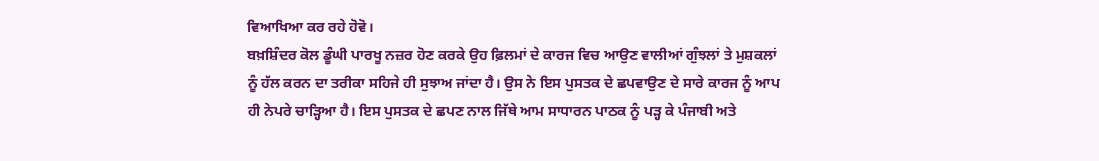ਵਿਆਖਿਆ ਕਰ ਰਹੇ ਹੋਵੋ।
ਬਖ਼ਸ਼ਿੰਦਰ ਕੋਲ ਡੂੰਘੀ ਪਾਰਖੂ ਨਜ਼ਰ ਹੋਣ ਕਰਕੇ ਉਹ ਫ਼ਿਲਮਾਂ ਦੇ ਕਾਰਜ ਵਿਚ ਆਉਣ ਵਾਲੀਆਂ ਗੁੰਝਲਾਂ ਤੇ ਮੁਸ਼ਕਲਾਂ ਨੂੰ ਹੱਲ ਕਰਨ ਦਾ ਤਰੀਕਾ ਸਹਿਜੇ ਹੀ ਸੁਝਾਅ ਜਾਂਦਾ ਹੈ। ਉਸ ਨੇ ਇਸ ਪੁਸਤਕ ਦੇ ਛਪਵਾਉਣ ਦੇ ਸਾਰੇ ਕਾਰਜ ਨੂੰ ਆਪ ਹੀ ਨੇਪਰੇ ਚਾੜ੍ਹਿਆ ਹੈ। ਇਸ ਪੁਸਤਕ ਦੇ ਛਪਣ ਨਾਲ ਜਿੱਥੇ ਆਮ ਸਾਧਾਰਨ ਪਾਠਕ ਨੂੰ ਪੜ੍ਹ ਕੇ ਪੰਜਾਬੀ ਅਤੇ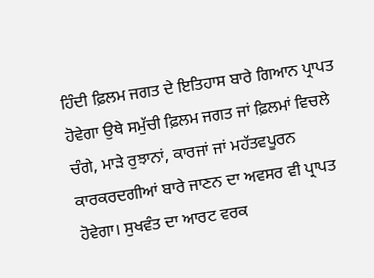ਹਿੰਦੀ ਫ਼ਿਲਮ ਜਗਤ ਦੇ ਇਤਿਹਾਸ ਬਾਰੇ ਗਿਆਨ ਪ੍ਰਾਪਤ ਹੋਵੇਗਾ ਉਥੇ ਸਮੁੱਚੀ ਫ਼ਿਲਮ ਜਗਤ ਜਾਂ ਫ਼ਿਲਮਾਂ ਵਿਚਲੇ ਚੰਗੇ, ਮਾੜੇ ਰੁਝਾਨਾਂ, ਕਾਰਜਾਂ ਜਾਂ ਮਹੱਤਵਪੂਰਨ ਕਾਰਕਰਦਗੀਆਂ ਬਾਰੇ ਜਾਣਨ ਦਾ ਅਵਸਰ ਵੀ ਪ੍ਰਾਪਤ ਹੋਵੇਗਾ। ਸੁਖਵੰਤ ਦਾ ਆਰਟ ਵਰਕ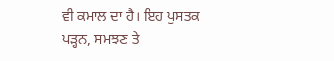ਵੀ ਕਮਾਲ ਦਾ ਹੈ। ਇਹ ਪੁਸਤਕ ਪੜ੍ਹਨ, ਸਮਝਣ ਤੇ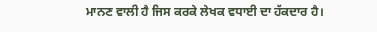ਮਾਨਣ ਵਾਲੀ ਹੈ ਜਿਸ ਕਰਕੇ ਲੇਖਕ ਵਧਾਈ ਦਾ ਹੱਕਦਾਰ ਹੈ।